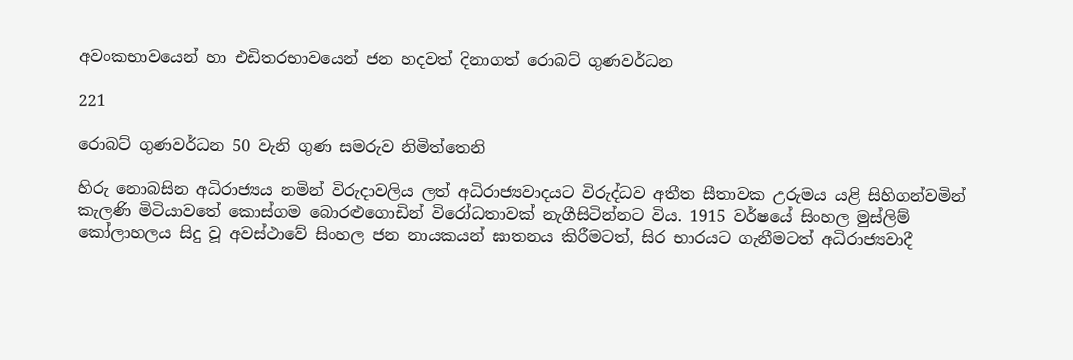අවංකභාවයෙන් හා එඩිතරභාවයෙන් ජන හදවත් දිනාගත් රොබට් ගුණවර්ධන

221

රොබට් ගුණවර්ධන 50 වැනි ගුණ සමරුව නිමිත්තෙනි

හිරු නොබසින අධිරාජ්‍යය නමින් විරුදාවලිය ලත් අධිරාජ්‍යවාදයට විරුද්ධව අතීත සීතාවක උරුමය යළි සිහිගන්වමින් කැලණි මිටියාවතේ කොස්ගම බොරළුගොඩින් විරෝධතාවක් නැගීසිටින්නට විය. 1915 වර්ෂයේ සිංහල මුස්ලිම් කෝලාහලය සිදු වූ අවස්ථාවේ සිංහල ජන නායකයන් ඝාතනය කිරීමටත්, සිර භාරයට ගැනීමටත් අධිරාජ්‍යවාදී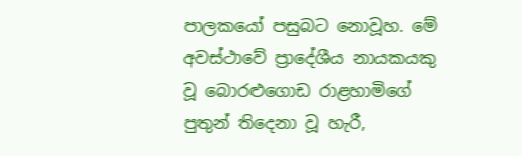පාලකයෝ පසුබට නොවූහ. මේ අවස්ථාවේ ප්‍රාදේශීය නායකයකු වූ බොරළුගොඩ රාළහාමිගේ පුතුන් තිදෙනා වූ හැරී,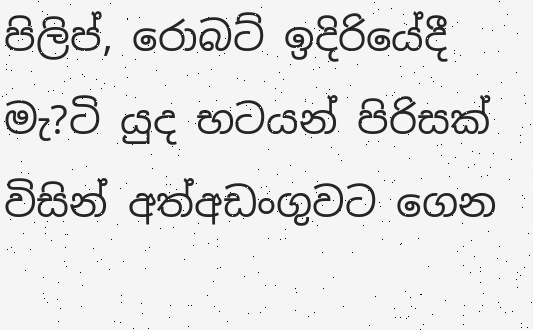පිලිප්, රොබට් ඉදිරියේදී මැ?ටි යුද භටයන් පිරිසක් විසින් අත්අඩංගුවට ගෙන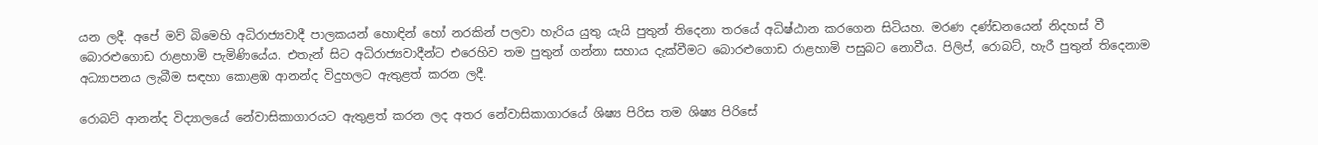යන ලදී. අපේ මව් බිමෙහි අධිරාජ්‍යවාදී පාලකයන් හොඳින් හෝ නරකින් පලවා හැරිය යුතු යැයි පුතුන් තිදෙනා තරයේ අධිෂ්ඨාන කරගෙන සිටියහ. මරණ දණ්ඩනයෙන් නිදහස් වී බොරළුගොඩ රාළහාමි පැමිණියේය. එතැන් සිට අධිරාජ්‍යවාදීන්ට එරෙහිව තම පුතුන් ගන්නා සහාය දැක්වීමට බොරළුගොඩ රාළහාමි පසුබට නොවීය. පිලිප්, රොබට්, හැරී පුතුන් තිදෙනාම අධ්‍යාපනය ලැබීම සඳහා කොළඹ ආනන්ද විදුහලට ඇතුළත් කරන ලදී.

රොබට් ආනන්ද විද්‍යාලයේ නේවාසිකාගාරයට ඇතුළත් කරන ලද අතර නේවාසිකාගාරයේ ශිෂ්‍ය පිරිස තම ශිෂ්‍ය පිරිසේ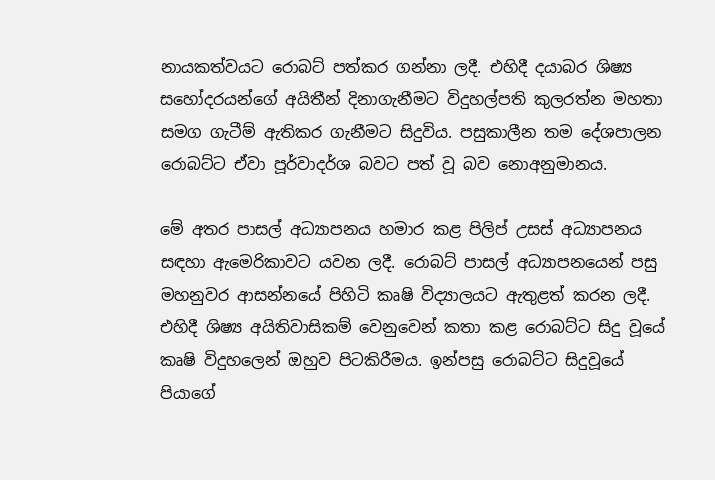නායකත්වයට රොබට් පත්කර ගන්නා ලදී. එහිදී දයාබර ශිෂ්‍ය සහෝදරයන්ගේ අයිතීන් දිනාගැනීමට විදුහල්පති කුලරත්න මහතා සමග ගැටීම් ඇතිකර ගැනීමට සිදුවිය. පසුකාලීන තම දේශපාලන රොබට්ට ඒවා පූර්වාදර්ශ බවට පත් වූ බව නොඅනුමානය.

මේ අතර පාසල් අධ්‍යාපනය හමාර කළ පිලිප් උසස් අධ්‍යාපනය සඳහා ඇමෙරිකාවට යවන ලදී. රොබට් පාසල් අධ්‍යාපනයෙන් පසු මහනුවර ආසන්නයේ පිහිටි කෘෂි විද්‍යාලයට ඇතුළත් කරන ලදී. එහිදී ශිෂ්‍ය අයිතිවාසිකම් වෙනුවෙන් කතා කළ රොබට්ට සිදු වූයේ කෘෂි විදුහලෙන් ඔහුව පිටකිරීමය. ඉන්පසු රොබට්ට සිදුවූයේ පියාගේ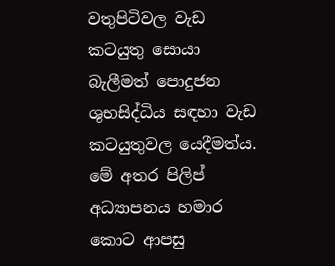වතුපිටිවල වැඩ කටයුතු සොයා බැලීමත් පොදුජන ශුභසිද්ධිය සඳහා වැඩ කටයුතුවල යෙදීමත්ය. මේ අතර පිලිප් අධ්‍යාපනය හමාර කොට ආපසු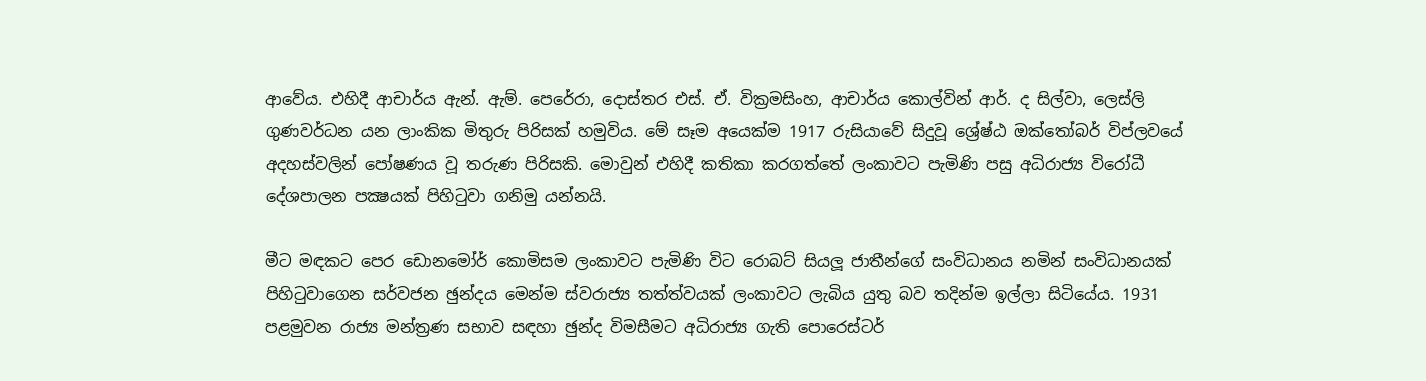ආවේය. එහිදී ආචාර්ය ඇන්. ඇම්. පෙරේරා, දොස්තර එස්. ඒ. වික්‍රමසිංහ, ආචාර්ය කොල්වින් ආර්. ද සිල්වා, ලෙස්ලි ගුණවර්ධන යන ලාංකික මිතුරු පිරිසක් හමුවිය. මේ සෑම අයෙක්ම 1917 රුසියාවේ සිදුවූ ශ්‍රේෂ්ඨ ඔක්තෝබර් විප්ලවයේ අදහස්වලින් පෝෂණය වූ තරුණ පිරිසකි. මොවුන් එහිදී කතිකා කරගත්තේ ලංකාවට පැමිණි පසු අධිරාජ්‍ය විරෝධී දේශපාලන පක්‍ෂයක් පිහිටුවා ගනිමු යන්නයි.

මීට මඳකට පෙර ඩොනමෝර් කොමිසම ලංකාවට පැමිණි විට රොබට් සියලූ ජාතීන්ගේ සංවිධානය නමින් සංවිධානයක් පිහිටුවාගෙන සර්වජන ඡුන්දය මෙන්ම ස්වරාජ්‍ය තත්ත්වයක් ලංකාවට ලැබිය යුතු බව තදින්ම ඉල්ලා සිටියේය. 1931 පළමුවන රාජ්‍ය මන්ත්‍රණ සභාව සඳහා ඡුන්ද විමසීමට අධිරාජ්‍ය ගැති පොරෙස්ටර්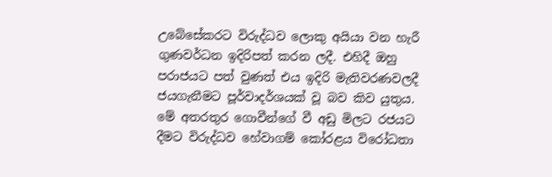උබේසේකරට විරුද්ධව ලොකු අයියා වන හැරී ගුණවර්ධන ඉදිරිපත් කරන ලදී. එහිදී ඔහු පරාජයට පත් වුණත් එය ඉදිරි මැතිවරණවලදී ජයගැනීමට පූර්වාදර්ශයක් වූ බව කිව යුතුය. මේ අතරතුර ගොවීන්ගේ වී අඩු මිලට රජයට දීමට විරුද්ධව හේවාගම් කෝරළය විරෝධතා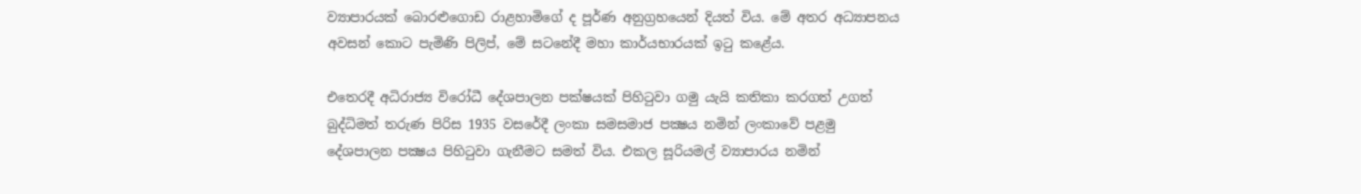ව්‍යාපාරයක් බොරළුගොඩ රාළහාමිගේ ද පූර්ණ අනුග්‍රහයෙන් දියත් විය. මේ අතර අධ්‍යාපනය අවසන් කොට පැමිණි පිලිප්, මේ සටනේදී මහා කාර්යභාරයක් ඉටු කළේය.

එතෙරදී අධිරාජ්‍ය විරෝධී දේශපාලන පක්ෂයක් පිහිටුවා ගමු යැයි කතිකා කරගත් උගත් බුද්ධිමත් තරුණ පිරිස 1935 වසරේදී ලංකා සමසමාජ පක්‍ෂය නමින් ලංකාවේ පළමු දේශපාලන පක්‍ෂය පිහිටුවා ගැනීමට සමත් විය. එකල සූරියමල් ව්‍යාපාරය නමින්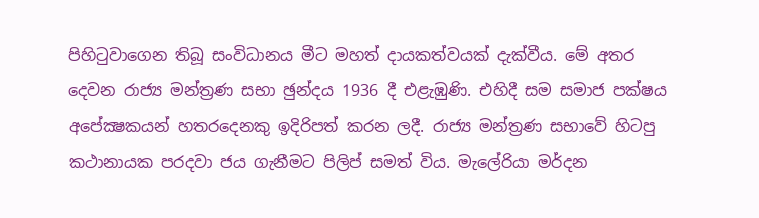පිහිටුවාගෙන තිබූ සංවිධානය මීට මහත් දායකත්වයක් දැක්වීය. මේ අතර දෙවන රාජ්‍ය මන්ත්‍රණ සභා ඡුන්දය 1936 දී එළැඹුණි. එහිදී සම සමාජ පක්ෂය අපේක්‍ෂකයන් හතරදෙනකු ඉදිරිපත් කරන ලදී. රාජ්‍ය මන්ත්‍රණ සභාවේ හිටපු කථානායක පරදවා ජය ගැනීමට පිලිප් සමත් විය. මැලේරියා මර්දන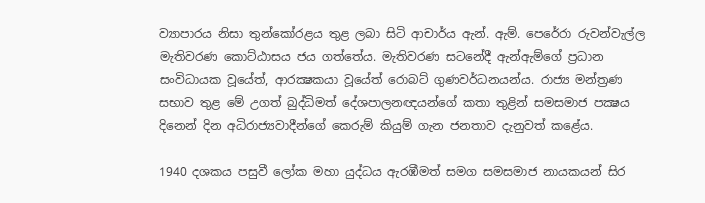ව්‍යාපාරය නිසා තුන්කෝරළය තුළ ලබා සිටි ආචාර්ය ඇන්. ඇම්. පෙරේරා රුවන්වැල්ල මැතිවරණ කොට්ඨාසය ජය ගත්තේය. මැතිවරණ සටනේදී ඇන්ඇම්ගේ ප්‍රධාන සංවිධායක වූයේත්, ආරක්‍ෂකයා වූයේත් රොබට් ගුණවර්ධනයන්ය. රාජ්‍ය මන්ත්‍රණ සභාව තුළ මේ උගත් බුද්ධිමත් දේශපාලනඥයන්ගේ කතා තුළින් සමසමාජ පක්‍ෂය දිනෙන් දින අධිරාජ්‍යවාදීන්ගේ කෙරුම් කියුම් ගැන ජනතාව දැනුවත් කළේය.

1940 දශකය පසුවී ලෝක මහා යුද්ධය ඇරඹීමත් සමග සමසමාජ නායකයන් සිර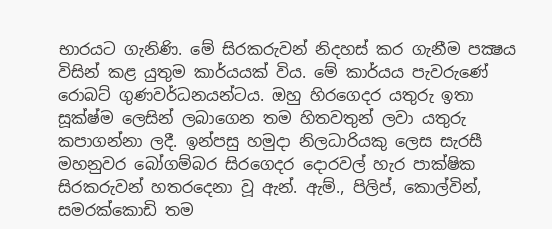භාරයට ගැනිණි. මේ සිරකරුවන් නිදහස් කර ගැනීම පක්‍ෂය විසින් කළ යුතුම කාර්යයක් විය. මේ කාර්යය පැවරුණේ රොබට් ගුණවර්ධනයන්ටය. ඔහු හිරගෙදර යතුරු ඉතා සූක්ෂ්ම ලෙසින් ලබාගෙන තම හිතවතුන් ලවා යතුරු කපාගන්නා ලදී. ඉන්පසු හමුදා නිලධාරියකු ලෙස සැරසී මහනුවර බෝගම්බර සිරගෙදර දොරවල් හැර පාක්ෂික සිරකරුවන් හතරදෙනා වූ ඇන්. ඇම්., පිලිප්, කොල්වින්, සමරක්කොඩි තම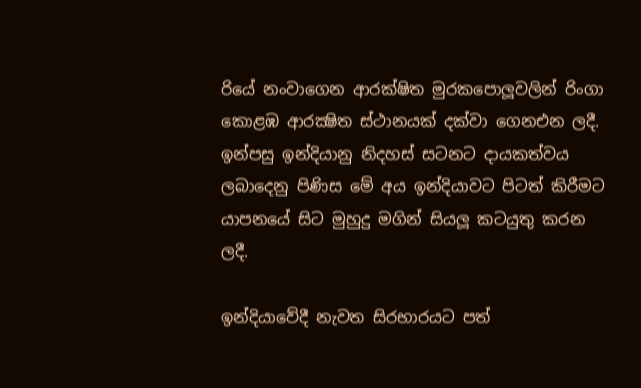රියේ නංවාගෙන ආරක්ෂිත මුරකපොලූවලින් රිංගා කොළඹ ආරක්‍ෂිත ස්ථානයක් දක්වා ගෙනඑන ලදී. ඉන්පසු ඉන්දියානු නිදහස් සටනට දායකත්වය ලබාදෙනු පිණිස මේ අය ඉන්දියාවට පිටත් කිරීමට යාපනයේ සිට මුහුදු මගින් සියලූ කටයුතු කරන ලදී.

ඉන්දියාවේදී නැවත සිරභාරයට පත්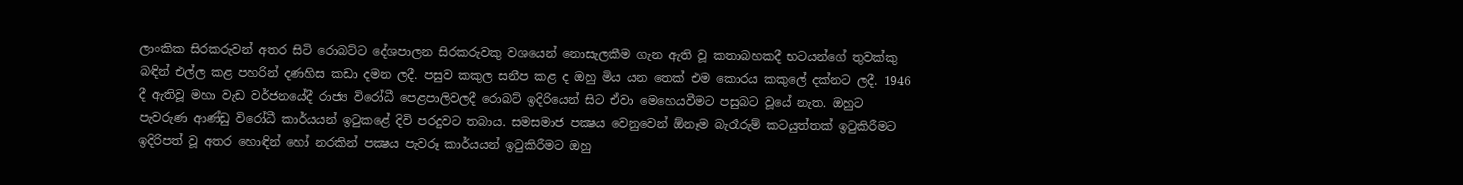ලාංකික සිරකරුවන් අතර සිටි රොබට්ට දේශපාලන සිරකරුවකු වශයෙන් නොසැලකීම ගැන ඇති වූ කතාබහකදී භටයන්ගේ තුවක්කු බඳින් එල්ල කළ පහරින් දණහිස කඩා දමන ලදී. පසුව කකුල සනීප කළ ද ඔහු මිය යන තෙක් එම කොරය කකුලේ දක්නට ලදී. 1946 දී ඇතිවූ මහා වැඩ වර්ජනයේදී රාජ්‍ය විරෝධී පෙළපාලිවලදී රොබට් ඉදිරියෙන් සිට ඒවා මෙහෙයවීමට පසුබට වූයේ නැත. ඔහුට පැවරුණ ආණ්ඩු විරෝධී කාර්යයන් ඉටුකළේ දිවි පරදුවට තබාය. සමසමාජ පක්‍ෂය වෙනුවෙන් ඕනෑම බැරෑරුම් කටයුත්තක් ඉටුකිරීමට ඉදිරිපත් වූ අතර හොඳින් හෝ නරකින් පක්‍ෂය පැවරූ කාර්යයන් ඉටුකිරීමට ඔහු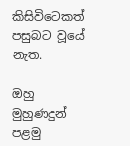කිසිවිටෙකත් පසුබට වූයේ නැත.

ඔහු මුහුණදුන් පළමු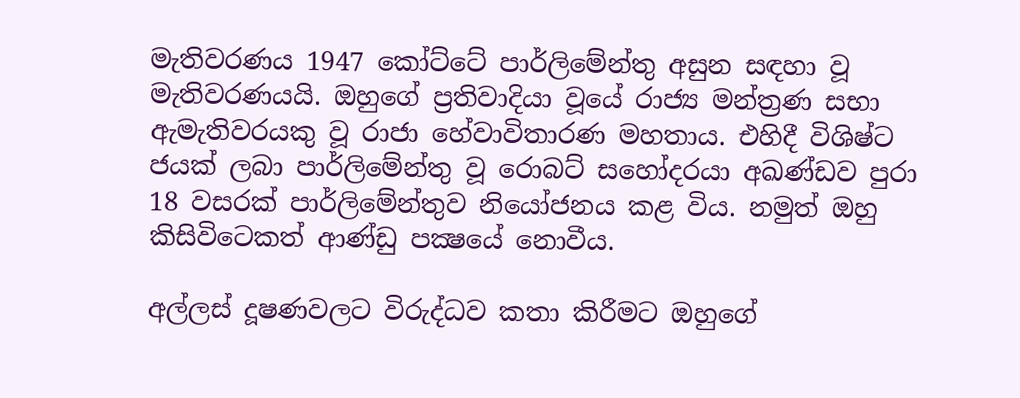මැතිවරණය 1947 කෝට්ටේ පාර්ලිමේන්තු අසුන සඳහා වූ මැතිවරණයයි. ඔහුගේ ප්‍රතිවාදියා වූයේ රාජ්‍ය මන්ත්‍රණ සභා ඇමැතිවරයකු වූ රාජා හේවාවිතාරණ මහතාය. එහිදී විශිෂ්ට ජයක් ලබා පාර්ලිමේන්තු වූ රොබට් සහෝදරයා අඛණ්ඩව පුරා 18 වසරක් පාර්ලිමේන්තුව නියෝජනය කළ විය. නමුත් ඔහු කිසිවිටෙකත් ආණ්ඩු පක්‍ෂයේ නොවීය.

අල්ලස් දූෂණවලට විරුද්ධව කතා කිරීමට ඔහුගේ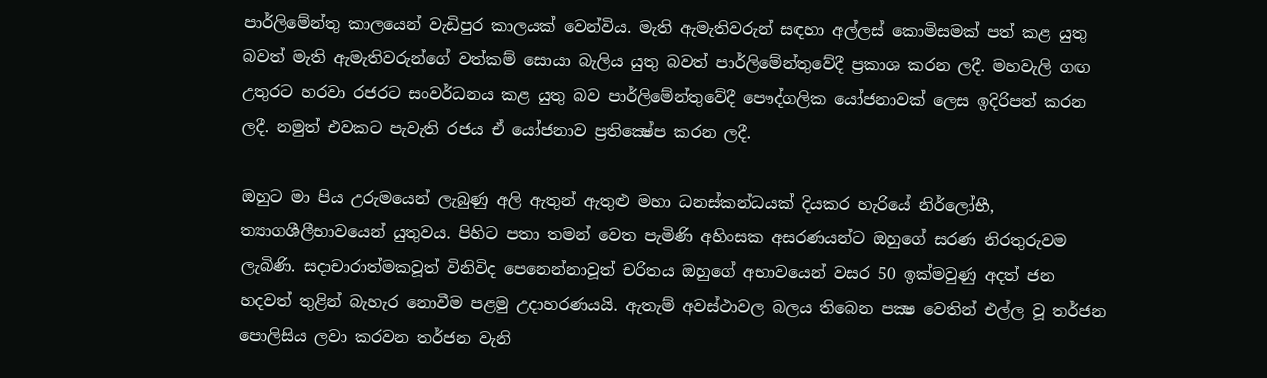පාර්ලිමේන්තු කාලයෙන් වැඩිපුර කාලයක් වෙන්විය. මැති ඇමැතිවරුන් සඳහා අල්ලස් කොමිසමක් පත් කළ යුතු බවත් මැති ඇමැතිවරුන්ගේ වත්කම් සොයා බැලිය යුතු බවත් පාර්ලිමේන්තුවේදී ප්‍රකාශ කරන ලදී. මහවැලි ගඟ උතුරට හරවා රජරට සංවර්ධනය කළ යුතු බව පාර්ලිමේන්තුවේදී පෞද්ගලික යෝජනාවක් ලෙස ඉදිරිපත් කරන ලදී. නමුත් එවකට පැවැති රජය ඒ යෝජනාව ප්‍රතික්‍ෂේප කරන ලදී.

ඔහුට මා පිය උරුමයෙන් ලැබුණු අලි ඇතුන් ඇතුළු මහා ධනස්කන්ධයක් දියකර හැරියේ නිර්ලෝභී, ත්‍යාගශීලීභාවයෙන් යුතුවය. පිහිට පතා තමන් වෙත පැමිණි අහිංසක අසරණයන්ට ඔහුගේ සරණ නිරතුරුවම ලැබිණි. සදාචාරාත්මකවූත් විනිවිද පෙනෙන්නාවූත් චරිතය ඔහුගේ අභාවයෙන් වසර 50 ඉක්මවුණු අදත් ජන හදවත් තුළින් බැහැර නොවීම පළමු උදාහරණයයි. ඇතැම් අවස්ථාවල බලය තිබෙන පක්‍ෂ වෙතින් එල්ල වූ තර්ජන පොලිසිය ලවා කරවන තර්ජන වැනි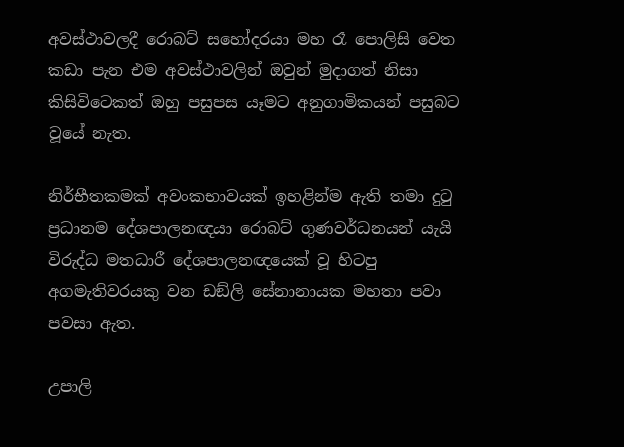අවස්ථාවලදී රොබට් සහෝදරයා මහ රෑ පොලිසි වෙත කඩා පැන එම අවස්ථාවලින් ඔවුන් මුදාගත් නිසා කිසිවිටෙකත් ඔහු පසුපස යෑමට අනුගාමිකයන් පසුබට වූයේ නැත.

නිර්භීතකමක් අවංකභාවයක් ඉහළින්ම ඇති තමා දුටු ප්‍රධානම දේශපාලනඥයා රොබට් ගුණවර්ධනයන් යැයි විරුද්ධ මතධාරී දේශපාලනඥයෙක් වූ හිටපු අගමැතිවරයකු වන ඩඞ්ලි සේනානායක මහතා පවා පවසා ඇත.

උපාලි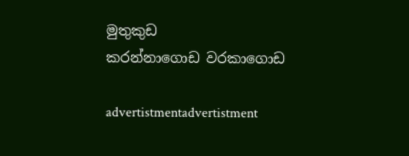මුතුකුඩ
කරන්නාගොඩ වරකාගොඩ

advertistmentadvertistment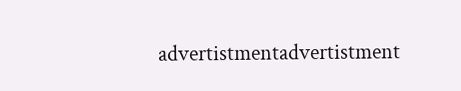advertistmentadvertistment